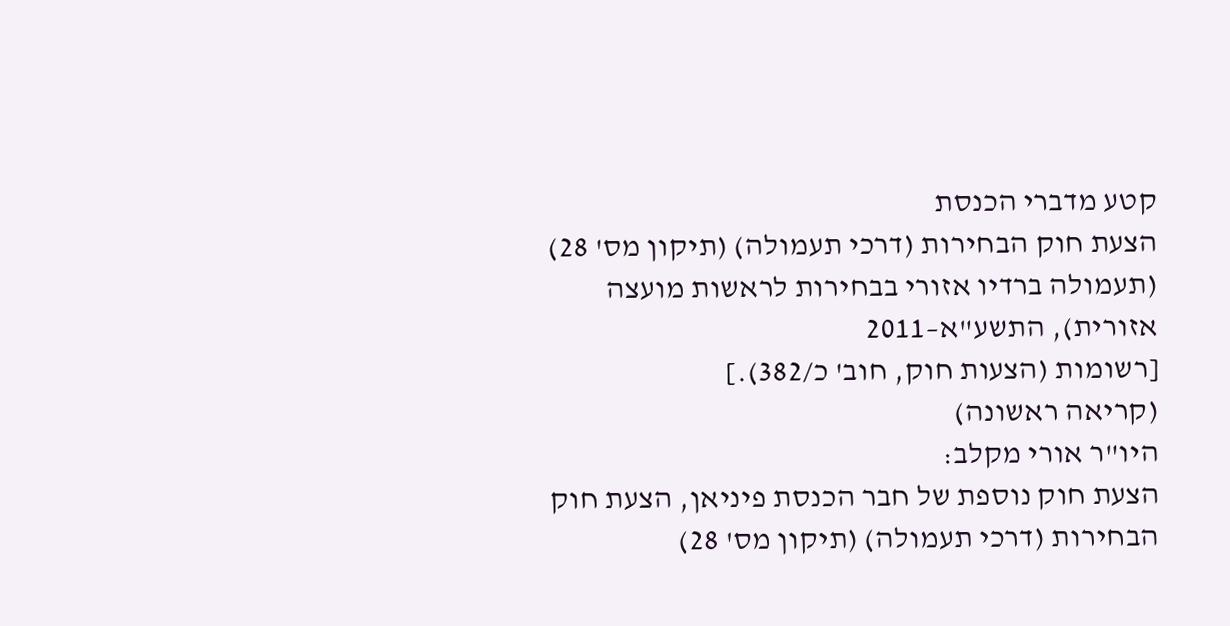קטע מדברי הכנסת
הצעת חוק הבחירות (דרכי תעמולה) (תיקון מס' 28)
(תעמולה ברדיו אזורי בבחירות לראשות מועצה אזורית), התשע"א–2011
[רשומות (הצעות חוק, חוב' כ/382).]
(קריאה ראשונה)
היו"ר אורי מקלב:
הצעת חוק נוספת של חבר הכנסת פיניאן, הצעת חוק הבחירות (דרכי תעמולה) (תיקון מס' 28)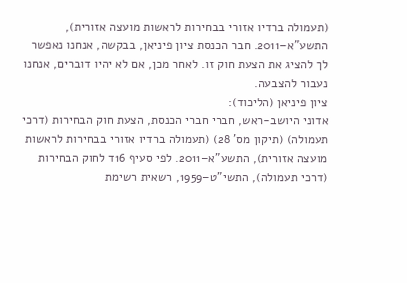(תעמולה ברדיו אזורי בבחירות לראשות מועצה אזורית), התשע"א–2011. חבר הכנסת ציון פיניאן, בבקשה, אנחנו נאפשר לך להציג את הצעת חוק זו. לאחר מכן, אם לא יהיו דוברים, אנחנו נעבור להצבעה.
ציון פיניאן (הליכוד):
אדוני היושב-ראש, חברי חברי הכנסת, הצעת חוק הבחירות (דרכי תעמולה) (תיקון מס' 28) (תעמולה ברדיו אזורי בבחירות לראשות מועצה אזורית), התשע"א–2011. לפי סעיף 16ד לחוק הבחירות (דרכי תעמולה), התשי"ט–1959, רשאית רשימת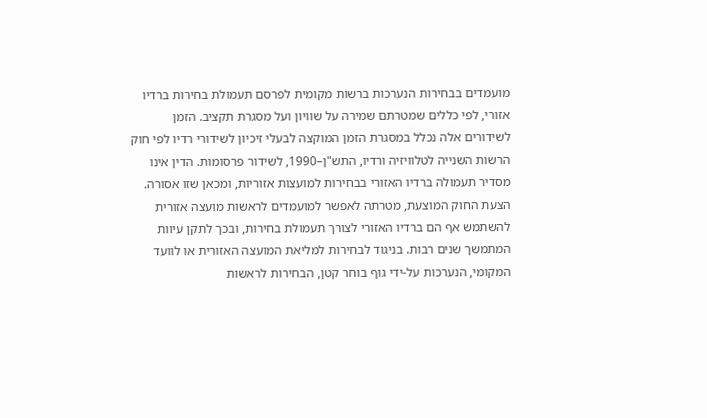מועמדים בבחירות הנערכות ברשות מקומית לפרסם תעמולת בחירות ברדיו אזורי, לפי כללים שמטרתם שמירה על שוויון ועל מסגרת תקציב. הזמן לשידורים אלה נכלל במסגרת הזמן המוקצה לבעלי זיכיון לשידורי רדיו לפי חוק הרשות השנייה לטלוויזיה ורדיו, התש"ן–1990, לשידור פרסומות. הדין אינו מסדיר תעמולה ברדיו האזורי בבחירות למועצות אזוריות, ומכאן שזו אסורה.
הצעת החוק המוצעת, מטרתה לאפשר למועמדים לראשות מועצה אזורית להשתמש אף הם ברדיו האזורי לצורך תעמולת בחירות, ובכך לתקן עיוות המתמשך שנים רבות. בניגוד לבחירות למליאת המועצה האזורית או לוועד המקומי, הנערכות על-ידי גוף בוחר קטן, הבחירות לראשות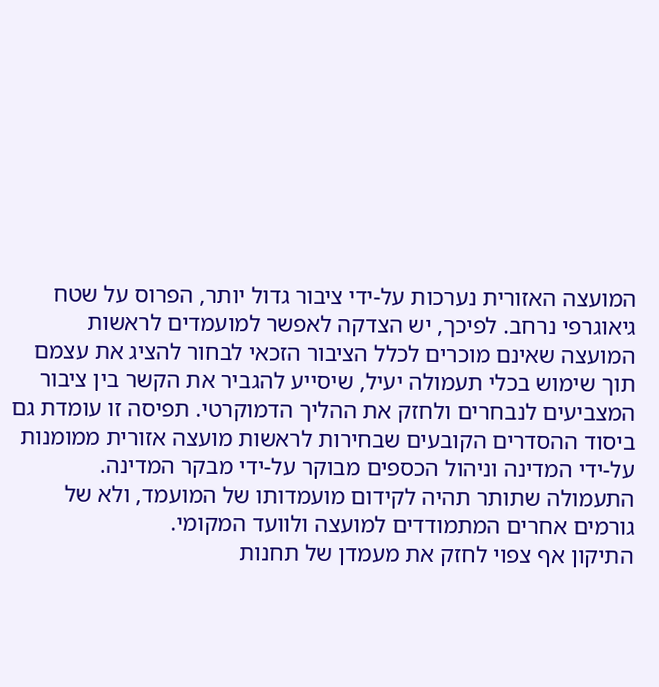המועצה האזורית נערכות על-ידי ציבור גדול יותר, הפרוס על שטח גיאוגרפי נרחב. לפיכך, יש הצדקה לאפשר למועמדים לראשות המועצה שאינם מוכרים לכלל הציבור הזכאי לבחור להציג את עצמם תוך שימוש בכלי תעמולה יעיל, שיסייע להגביר את הקשר בין ציבור המצביעים לנבחרים ולחזק את ההליך הדמוקרטי. תפיסה זו עומדת גם ביסוד ההסדרים הקובעים שבחירות לראשות מועצה אזורית ממומנות על-ידי המדינה וניהול הכספים מבוקר על-ידי מבקר המדינה. התעמולה שתותר תהיה לקידום מועמדותו של המועמד, ולא של גורמים אחרים המתמודדים למועצה ולוועד המקומי.
התיקון אף צפוי לחזק את מעמדן של תחנות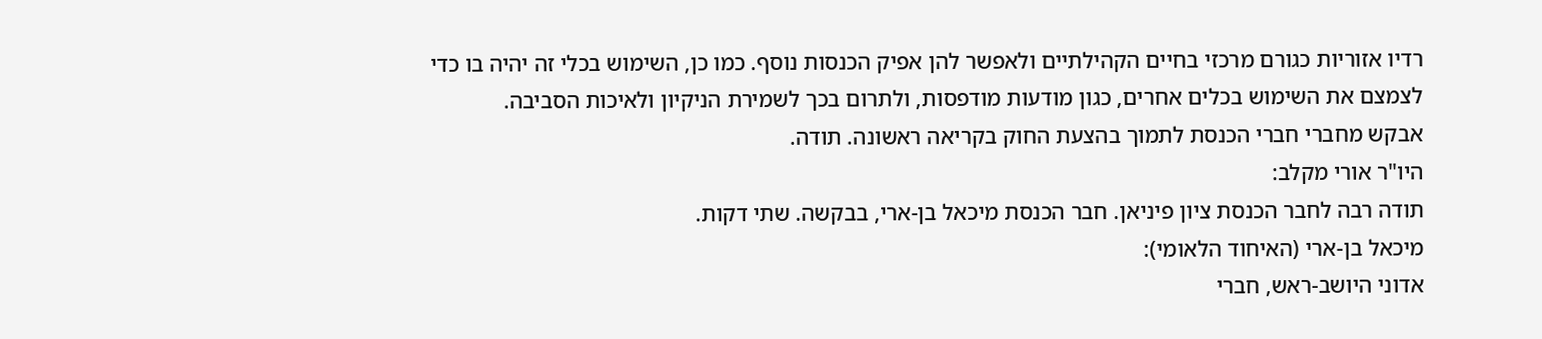רדיו אזוריות כגורם מרכזי בחיים הקהילתיים ולאפשר להן אפיק הכנסות נוסף. כמו כן, השימוש בכלי זה יהיה בו כדי לצמצם את השימוש בכלים אחרים, כגון מודעות מודפסות, ולתרום בכך לשמירת הניקיון ולאיכות הסביבה.
אבקש מחברי חברי הכנסת לתמוך בהצעת החוק בקריאה ראשונה. תודה.
היו"ר אורי מקלב:
תודה רבה לחבר הכנסת ציון פיניאן. חבר הכנסת מיכאל בן-ארי, בבקשה. שתי דקות.
מיכאל בן-ארי (האיחוד הלאומי):
אדוני היושב-ראש, חברי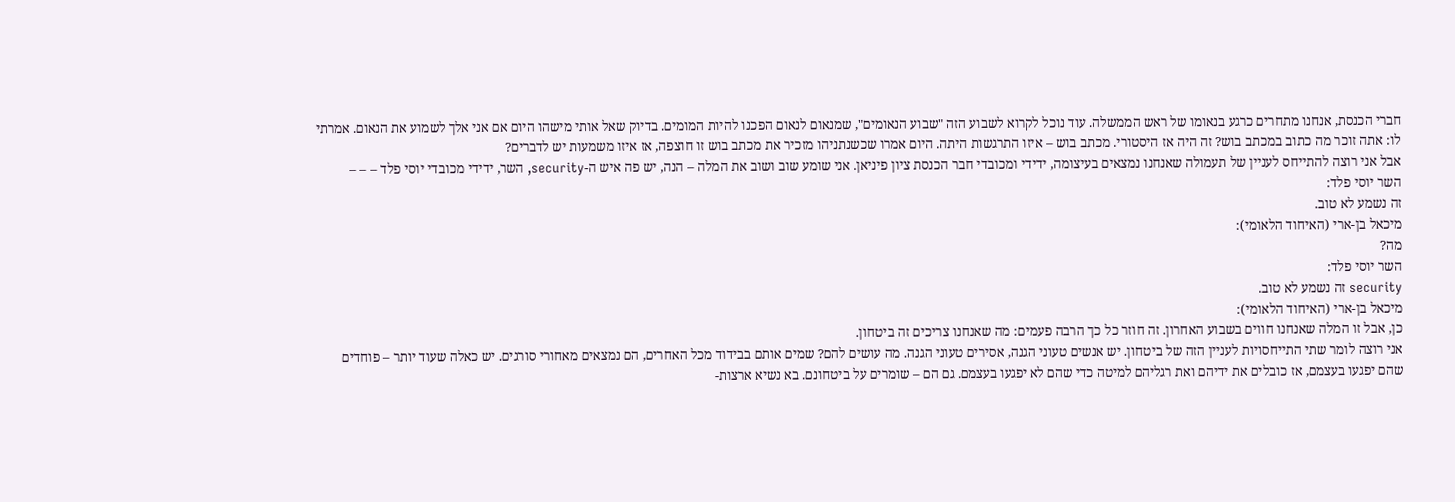חברי הכנסת, אנחנו מתחרים כרגע בנאומו של ראש הממשלה. עוד נוכל לקרוא לשבוע הזה "שבוע הנאומים", שמנאום לנאום הפכנו להיות המומים. בדיוק שאל אותי מישהו היום אם אני אלך לשמוע את הנאום. אמרתי לו: אתה זוכר מה כתוב במכתב בוש? זה היה אז היסטורי. מכתב בוש – איזו התרגשות היתה. היום אמרו שכשנתניהו מזכיר את מכתב בוש זו חוצפה, אז איזו משמעות יש לדברים?
אבל אני רוצה להתייחס לעניין של תעמולה שאנחנו נמצאים בעיצומה, ידידי ומכובדי חבר הכנסת ציון פיניאן. אני שומע שוב ושוב את המלה – הנה, יש פה איש ה-security, השר, ידידי מכובדי יוסי פלד – – –
השר יוסי פלד:
זה נשמע לא טוב.
מיכאל בן-ארי (האיחוד הלאומי):
מה?
השר יוסי פלד:
security זה נשמע לא טוב.
מיכאל בן-ארי (האיחוד הלאומי):
כן, אבל זו המלה שאנחנו חווים בשבוע האחרון. זה חוזר כל כך הרבה פעמים: מה שאנחנו צריכים זה ביטחון.
אני רוצה לומר שתי התייחסויות לעניין הזה של ביטחון. יש אנשים טעוני הגנה, אסירים טעוני הגנה. מה עושים להם? שמים אותם בבידוד מכל האחרים, הם נמצאים מאחורי סורגים. יש כאלה שעוד יותר – פוחדים שהם יפגעו בעצמם, אז כובלים את ידיהם ואת רגליהם למיטה כדי שהם לא יפגעו בעצמם. גם הם – שומרים על ביטחונם. בא נשיא ארצות-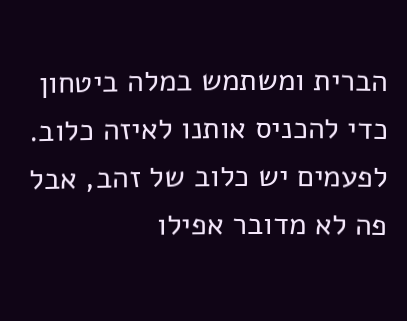הברית ומשתמש במלה ביטחון כדי להכניס אותנו לאיזה כלוב. לפעמים יש כלוב של זהב, אבל פה לא מדובר אפילו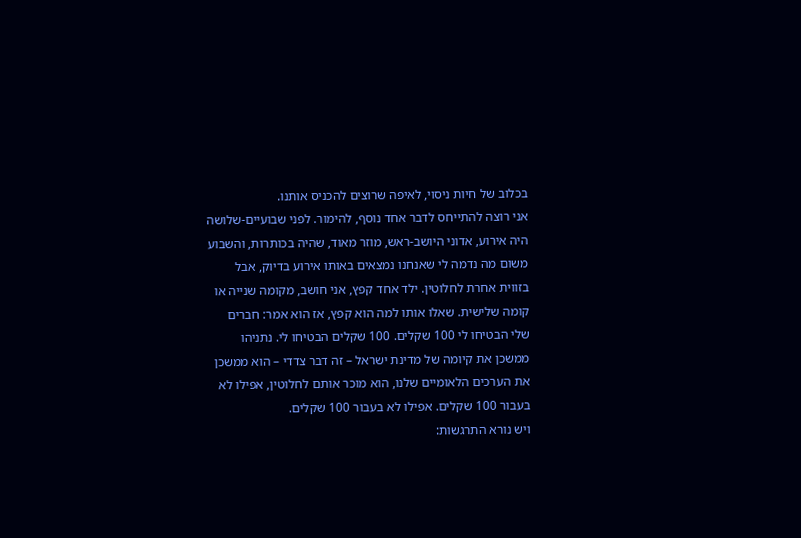בכלוב של חיות ניסוי, לאיפה שרוצים להכניס אותנו.
אני רוצה להתייחס לדבר אחד נוסף, להימור. לפני שבועיים-שלושה היה אירוע, אדוני היושב-ראש, מוזר מאוד, שהיה בכותרות, והשבוע משום מה נדמה לי שאנחנו נמצאים באותו אירוע בדיוק, אבל בזווית אחרת לחלוטין. ילד אחד קפץ, אני חושב, מקומה שנייה או קומה שלישית. שאלו אותו למה הוא קפץ, אז הוא אמר: חברים שלי הבטיחו לי 100 שקלים. 100 שקלים הבטיחו לי. נתניהו ממשכן את קיומה של מדינת ישראל – זה דבר צדדי – הוא ממשכן את הערכים הלאומיים שלנו, הוא מוכר אותם לחלוטין, אפילו לא בעבור 100 שקלים. אפילו לא בעבור 100 שקלים.
ויש נורא התרגשות: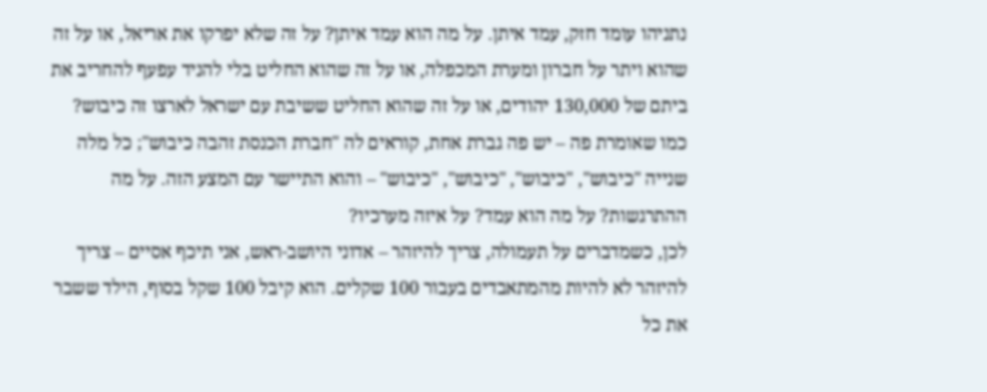נתניהו עומד חזק, עמד איתן. על מה הוא עמד איתן? על זה שלא יפרקו את אריאל, או על זה שהוא ויתר על חברון ומערת המכפלה, או על זה שהוא החליט בלי להניד עפעף להחריב את ביתם של 130,000 יהודים, או על זה שהוא החליט ששיבת עם ישראל לארצו זה כיבוש? כמו שאומרת פה – יש פה גברת אחת, קוראים לה "חברת הכנסת זהבה כיבוש"; כל מלה שנייה "כיבוש", "כיבוש", "כיבוש", "כיבוש" – והוא התיישר עם המצע הזה. על מה ההתרגשות? על מה הוא עמד? על איזה מערכיו?
לכן, כשמדברים על תעמולה, צריך להיזהר – אדוני היושב-ראש, אני תיכף אסיים – צריך להיזהר לא להיות מהמתאבדים בעבור 100 שקלים. הוא קיבל 100 שקל בסוף, הילד ששבר את כל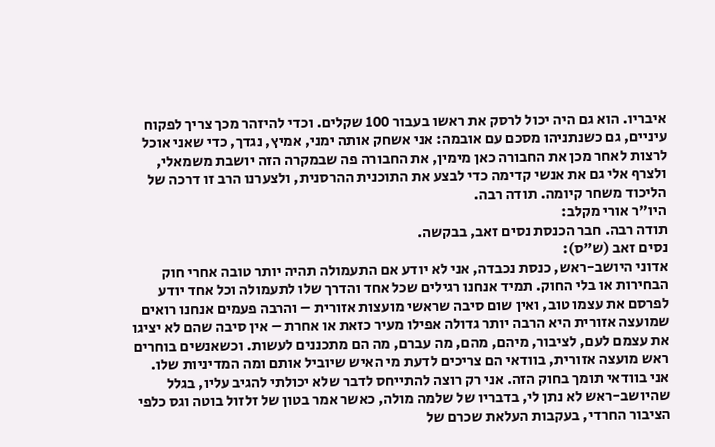איבריו. הוא גם היה יכול לרסק את ראשו בעבור 100 שקלים. וכדי להיזהר מכך צריך לפקוח עיניים, גם כשנתניהו מסכם עם אובמה: אני אשחק אותה ימני, אמיץ, נגדך, כדי שאני אוכל לרצות לאחר מכן את החבורה כאן מימין, את החבורה פה שבמקרה הזה יושבת משמאלי, ולצרף אלי גם את אנשי קדימה כדי לבצע את התוכנית ההרסנית, ולצערנו הרב זו דרכה של הליכוד משחר קיומה. תודה רבה.
היו"ר אורי מקלב:
תודה רבה. חבר הכנסת נסים זאב, בבקשה.
נסים זאב (ש"ס):
אדוני היושב-ראש, כנסת נכבדה, אני לא יודע אם התעמולה תהיה יותר טובה אחרי חוק הבחירות או בלי החוק. תמיד אנחנו רגילים שכל אחד והדרך שלו לתעמולה וכל אחד יודע לפרסם את עצמו טוב, ואין שום סיבה שראשי מועצות אזורית – והרבה פעמים אנחנו רואים שמועצה אזורית היא הרבה יותר גדולה אפילו מעיר כזאת או אחרת – אין סיבה שהם לא יציגו את עצמם לעם, לציבור, מיהם, מהם, מה עברם, מה הם מתכננים לעשות. וכשאנשים בוחרים ראש מועצה אזורית, בוודאי הם צריכים לדעת מי האיש שיוביל אותם ומה המדיניות שלו.
אני בוודאי תומך בחוק הזה. אני רק רוצה להתייחס לדבר שלא יכולתי להגיב עליו, בגלל שהיושב-ראש לא נתן לי, בדבריו של שלמה מולה, כאשר אמר בטון של זלזול בוטה וגס כלפי הציבור החרדי, בעקבות העלאת שכרם של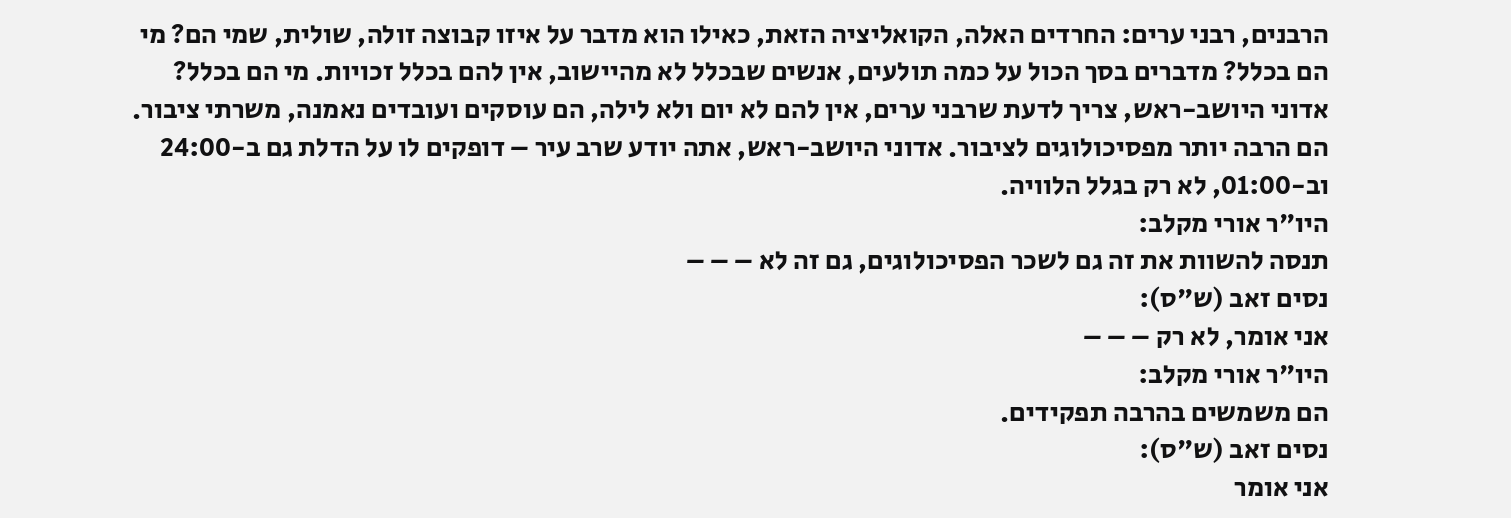הרבנים, רבני ערים: החרדים האלה, הקואליציה הזאת, כאילו הוא מדבר על איזו קבוצה זולה, שולית, שמי הם? מי הם בכלל? מדברים בסך הכול על כמה תולעים, אנשים שבכלל לא מהיישוב, אין להם בכלל זכויות. מי הם בכלל?
אדוני היושב-ראש, צריך לדעת שרבני ערים, אין להם לא יום ולא לילה, הם עוסקים ועובדים נאמנה, משרתי ציבור. הם הרבה יותר מפסיכולוגים לציבור. אדוני היושב-ראש, אתה יודע שרב עיר – דופקים לו על הדלת גם ב-24:00 וב-01:00, לא רק בגלל הלוויה.
היו"ר אורי מקלב:
תנסה להשוות את זה גם לשכר הפסיכולוגים, גם זה לא – – –
נסים זאב (ש"ס):
אני אומר, לא רק – – –
היו"ר אורי מקלב:
הם משמשים בהרבה תפקידים.
נסים זאב (ש"ס):
אני אומר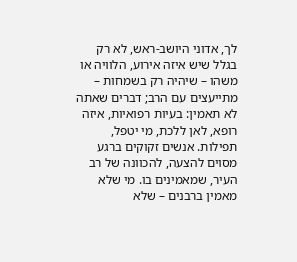לך, אדוני היושב-ראש, לא רק בגלל שיש איזה אירוע, הלוויה או משהו – שיהיה רק בשמחות – מתייעצים עם הרב; דברים שאתה לא תאמין: בעיות רפואיות, איזה רופא, לאן ללכת, מי יטפל, תפילות. אנשים זקוקים ברגע מסוים להצעה, להכוונה של רב העיר, שמאמינים בו. מי שלא מאמין ברבנים – שלא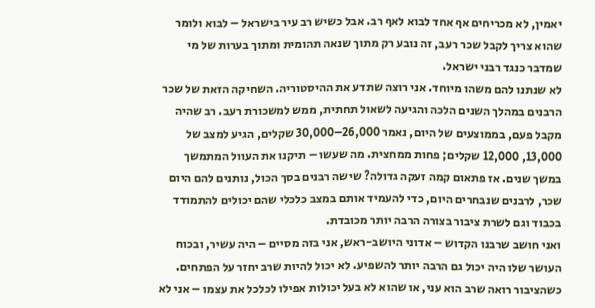יאמין, לא מכריחים אף אחד לבוא לאף רב. אבל כשיש רב עיר בישראל – לבוא ולומר שהוא צריך לקבל שכר רעב, זה נובע רק מתוך שנאה תהומית ומתוך בערות של מי שמדבר כנגד רבני ישראל.
לא שנתנו להם משהו מיוחד. אני רוצה שתדע את ההיסטוריה. השחיקה הזאת של שכר הרבנים במהלך השנים הלכה והגיעה לשאול תחתית, ממש למשכורת רעב. רב שהיה מקבל פעם, בממוצעים של היום, נאמר 26,000–30,000 שקלים, הגיע למצב של 13,000, 12,000 שקלים; פחות ממחצית. מה שעשו – תיקנו את העוול המתמשך במשך שנים. אז פתאום קמה זעקה גדולה? שישה רבנים בסך הכול, נותנים להם היום שכר, לרבנים שנבחרים היום, כדי להעמיד אותם במצב כלכלי שהם יכולים להתמודד בכבוד וגם לשרת ציבור בצורה הרבה יותר מכובדת.
ואני חושב שרבנו הקדוש – אדוני היושב-ראש, אני בזה מסיים – היה עשיר, ובכוח העושר שלו היה יכול גם הרבה יותר להשפיע. לא יכול להיות שרב יחזר על הפתחים. כשהציבור רואה שרב הוא עני, או שהוא לא בעל יכולות אפילו לכלכל את עצמו – אני לא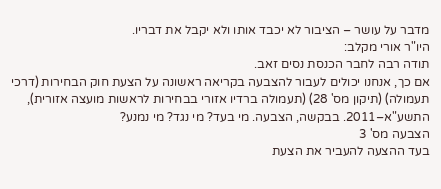מדבר על עושר – הציבור לא יכבד אותו ולא יקבל את דבריו.
היו"ר אורי מקלב:
תודה רבה לחבר הכנסת נסים זאב.
אם כך, אנחנו יכולים לעבור להצבעה בקריאה ראשונה על הצעת חוק הבחירות (דרכי תעמולה) (תיקון מס' 28) (תעמולה ברדיו אזורי בבחירות לראשות מועצה אזורית), התשע"א–2011. בבקשה, הצבעה. מי בעד? מי נגד? מי נמנע?
הצבעה מס' 3
בעד ההצעה להעביר את הצעת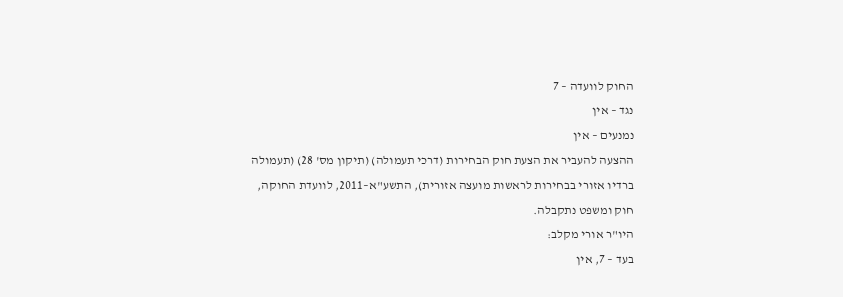החוק לוועדה – 7
נגד – אין
נמנעים – אין
ההצעה להעביר את הצעת חוק הבחירות (דרכי תעמולה) (תיקון מס' 28) (תעמולה ברדיו אזורי בבחירות לראשות מועצה אזורית), התשע"א–2011, לוועדת החוקה, חוק ומשפט נתקבלה.
היו"ר אורי מקלב:
בעד – 7, אין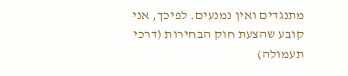מתנגדים ואין נמנעים. לפיכך, אני קובע שהצעת חוק הבחירות (דרכי תעמולה)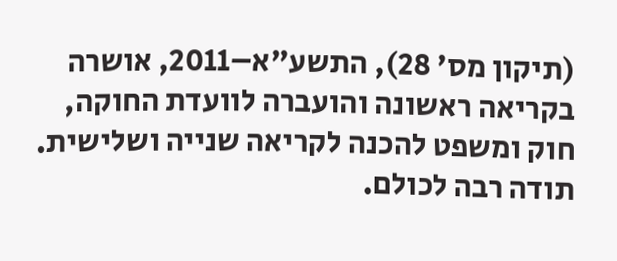(תיקון מס' 28), התשע"א–2011, אושרה בקריאה ראשונה והועברה לוועדת החוקה, חוק ומשפט להכנה לקריאה שנייה ושלישית. תודה רבה לכולם.